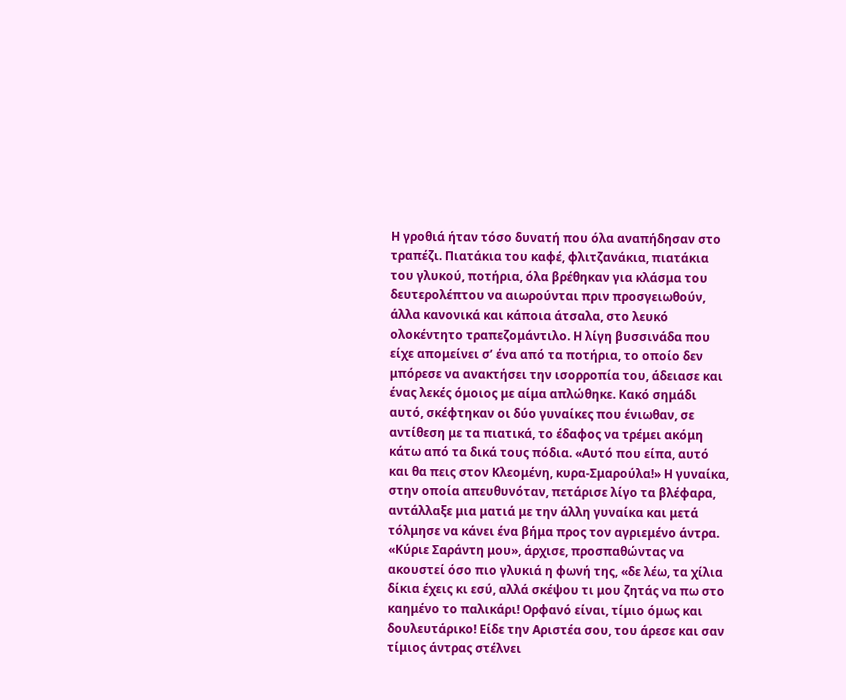Η γροθιά ήταν τόσο δυνατή που όλα αναπήδησαν στο τραπέζι. Πιατάκια του καφέ, φλιτζανάκια, πιατάκια του γλυκού, ποτήρια, όλα βρέθηκαν για κλάσμα του δευτερολέπτου να αιωρούνται πριν προσγειωθούν, άλλα κανονικά και κάποια άτσαλα, στο λευκό ολοκέντητο τραπεζομάντιλο. Η λίγη βυσσινάδα που είχε απομείνει σ’ ένα από τα ποτήρια, το οποίο δεν μπόρεσε να ανακτήσει την ισορροπία του, άδειασε και ένας λεκές όμοιος με αίμα απλώθηκε. Κακό σημάδι αυτό, σκέφτηκαν οι δύο γυναίκες που ένιωθαν, σε αντίθεση με τα πιατικά, το έδαφος να τρέμει ακόμη κάτω από τα δικά τους πόδια. «Αυτό που είπα, αυτό και θα πεις στον Κλεομένη, κυρα-Σμαρούλα!» Η γυναίκα, στην οποία απευθυνόταν, πετάρισε λίγο τα βλέφαρα, αντάλλαξε μια ματιά με την άλλη γυναίκα και μετά τόλμησε να κάνει ένα βήμα προς τον αγριεμένο άντρα. «Κύριε Σαράντη μου», άρχισε, προσπαθώντας να ακουστεί όσο πιο γλυκιά η φωνή της, «δε λέω, τα χίλια δίκια έχεις κι εσύ, αλλά σκέψου τι μου ζητάς να πω στο καημένο το παλικάρι! Ορφανό είναι, τίμιο όμως και δουλευτάρικο! Είδε την Αριστέα σου, του άρεσε και σαν τίμιος άντρας στέλνει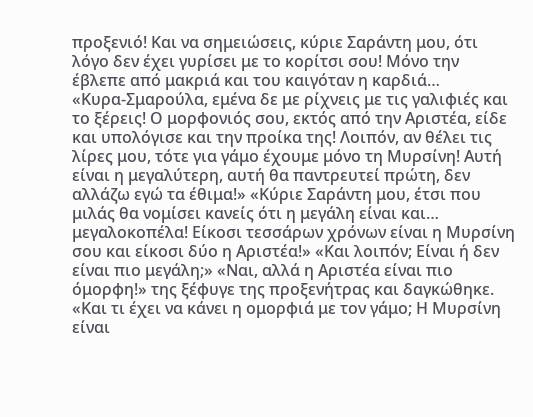προξενιό! Και να σημειώσεις, κύριε Σαράντη μου, ότι λόγο δεν έχει γυρίσει με το κορίτσι σου! Μόνο την έβλεπε από μακριά και του καιγόταν η καρδιά…
«Κυρα-Σμαρούλα, εμένα δε με ρίχνεις με τις γαλιφιές και το ξέρεις! Ο μορφονιός σου, εκτός από την Αριστέα, είδε και υπολόγισε και την προίκα της! Λοιπόν, αν θέλει τις λίρες μου, τότε για γάμο έχουμε μόνο τη Μυρσίνη! Αυτή είναι η μεγαλύτερη, αυτή θα παντρευτεί πρώτη, δεν αλλάζω εγώ τα έθιμα!» «Κύριε Σαράντη μου, έτσι που μιλάς θα νομίσει κανείς ότι η μεγάλη είναι και… μεγαλοκοπέλα! Είκοσι τεσσάρων χρόνων είναι η Μυρσίνη σου και είκοσι δύο η Αριστέα!» «Και λοιπόν; Είναι ή δεν είναι πιο μεγάλη;» «Ναι, αλλά η Αριστέα είναι πιο όμορφη!» της ξέφυγε της προξενήτρας και δαγκώθηκε. «Και τι έχει να κάνει η ομορφιά με τον γάμο; Η Μυρσίνη είναι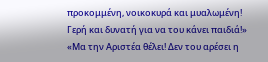προκομμένη, νοικοκυρά και μυαλωμένη! Γερή και δυνατή για να του κάνει παιδιά!» «Μα την Αριστέα θέλει! Δεν του αρέσει η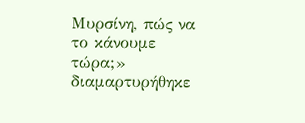Μυρσίνη, πώς να το κάνουμε τώρα;» διαμαρτυρήθηκε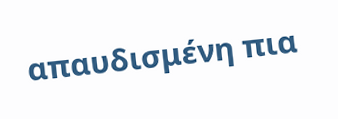απαυδισμένη πια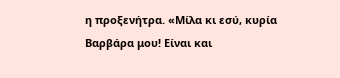η προξενήτρα. «Μίλα κι εσύ, κυρία Βαρβάρα μου! Είναι και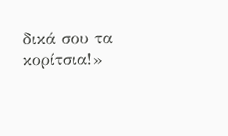δικά σου τα κορίτσια!»